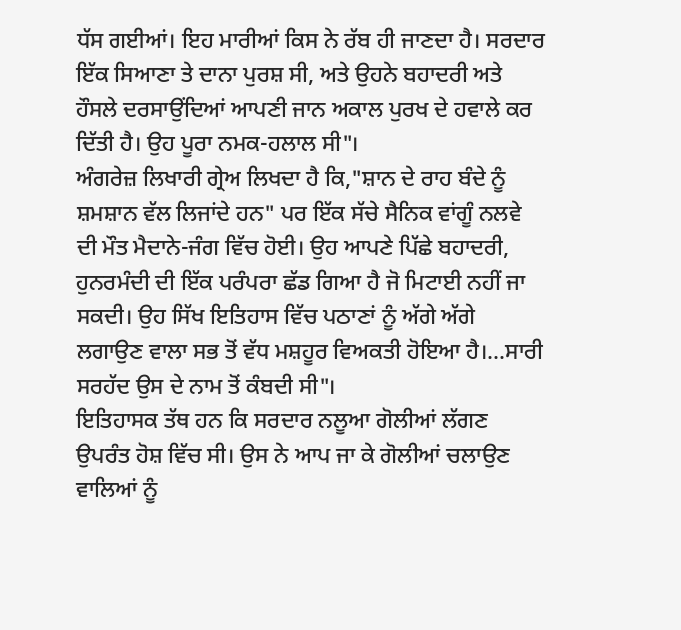ਧੱਸ ਗਈਆਂ। ਇਹ ਮਾਰੀਆਂ ਕਿਸ ਨੇ ਰੱਬ ਹੀ ਜਾਣਦਾ ਹੈ। ਸਰਦਾਰ ਇੱਕ ਸਿਆਣਾ ਤੇ ਦਾਨਾ ਪੁਰਸ਼ ਸੀ, ਅਤੇ ਉਹਨੇ ਬਹਾਦਰੀ ਅਤੇ ਹੌਸਲੇ ਦਰਸਾਉਂਦਿਆਂ ਆਪਣੀ ਜਾਨ ਅਕਾਲ ਪੁਰਖ ਦੇ ਹਵਾਲੇ ਕਰ ਦਿੱਤੀ ਹੈ। ਉਹ ਪੂਰਾ ਨਮਕ-ਹਲਾਲ ਸੀ"।
ਅੰਗਰੇਜ਼ ਲਿਖਾਰੀ ਗ੍ਰੇਅ ਲਿਖਦਾ ਹੈ ਕਿ,"ਸ਼ਾਨ ਦੇ ਰਾਹ ਬੰਦੇ ਨੂੰ ਸ਼ਮਸ਼ਾਨ ਵੱਲ ਲਿਜਾਂਦੇ ਹਨ" ਪਰ ਇੱਕ ਸੱਚੇ ਸੈਨਿਕ ਵਾਂਗੂੰ ਨਲਵੇ ਦੀ ਮੌਤ ਮੈਦਾਨੇ-ਜੰਗ ਵਿੱਚ ਹੋਈ। ਉਹ ਆਪਣੇ ਪਿੱਛੇ ਬਹਾਦਰੀ, ਹੁਨਰਮੰਦੀ ਦੀ ਇੱਕ ਪਰੰਪਰਾ ਛੱਡ ਗਿਆ ਹੈ ਜੋ ਮਿਟਾਈ ਨਹੀਂ ਜਾ ਸਕਦੀ। ਉਹ ਸਿੱਖ ਇਤਿਹਾਸ ਵਿੱਚ ਪਠਾਣਾਂ ਨੂੰ ਅੱਗੇ ਅੱਗੇ ਲਗਾਉਣ ਵਾਲਾ ਸਭ ਤੋਂ ਵੱਧ ਮਸ਼ਹੂਰ ਵਿਅਕਤੀ ਹੋਇਆ ਹੈ।...ਸਾਰੀ ਸਰਹੱਦ ਉਸ ਦੇ ਨਾਮ ਤੋਂ ਕੰਬਦੀ ਸੀ"।
ਇਤਿਹਾਸਕ ਤੱਥ ਹਨ ਕਿ ਸਰਦਾਰ ਨਲੂਆ ਗੋਲੀਆਂ ਲੱਗਣ ਉਪਰੰਤ ਹੋਸ਼ ਵਿੱਚ ਸੀ। ਉਸ ਨੇ ਆਪ ਜਾ ਕੇ ਗੋਲੀਆਂ ਚਲਾਉਣ ਵਾਲਿਆਂ ਨੂੰ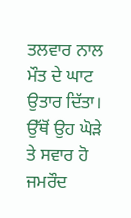ਤਲਵਾਰ ਨਾਲ ਮੌਤ ਦੇ ਘਾਟ ਉਤਾਰ ਦਿੱਤਾ। ਉੱਥੋਂ ਉਹ ਘੋੜੇ ਤੇ ਸਵਾਰ ਹੋ ਜਮਰੌਦ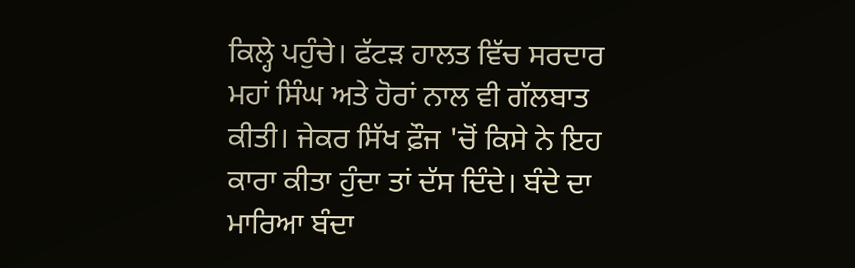ਕਿਲ੍ਹੇ ਪਹੁੰਚੇ। ਫੱਟੜ ਹਾਲਤ ਵਿੱਚ ਸਰਦਾਰ ਮਹਾਂ ਸਿੰਘ ਅਤੇ ਹੋਰਾਂ ਨਾਲ ਵੀ ਗੱਲਬਾਤ ਕੀਤੀ। ਜੇਕਰ ਸਿੱਖ ਫ਼ੌਜ 'ਚੋਂ ਕਿਸੇ ਨੇ ਇਹ ਕਾਰਾ ਕੀਤਾ ਹੁੰਦਾ ਤਾਂ ਦੱਸ ਦਿੰਦੇ। ਬੰਦੇ ਦਾ ਮਾਰਿਆ ਬੰਦਾ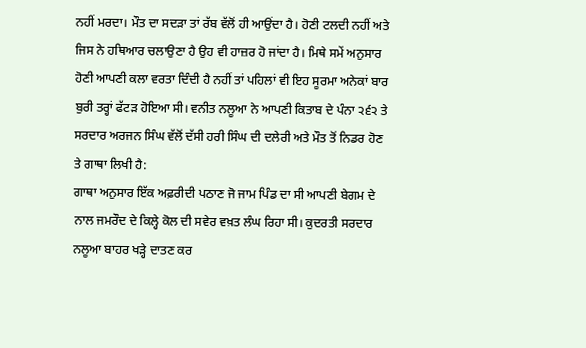ਨਹੀਂ ਮਰਦਾ। ਮੌਤ ਦਾ ਸਦੜਾ ਤਾਂ ਰੱਬ ਵੱਲੋਂ ਹੀ ਆਉਂਦਾ ਹੈ। ਹੋਣੀ ਟਲਦੀ ਨਹੀਂ ਅਤੇ ਜਿਸ ਨੇ ਹਥਿਆਰ ਚਲਾਉਣਾ ਹੈ ਉਹ ਵੀ ਹਾਜ਼ਰ ਹੋ ਜਾਂਦਾ ਹੈ। ਮਿਥੇ ਸਮੇਂ ਅਨੁਸਾਰ ਹੋਣੀ ਆਪਣੀ ਕਲਾ ਵਰਤਾ ਦਿੰਦੀ ਹੈ ਨਹੀਂ ਤਾਂ ਪਹਿਲਾਂ ਵੀ ਇਹ ਸੂਰਮਾ ਅਨੇਕਾਂ ਬਾਰ ਬੁਰੀ ਤਰ੍ਹਾਂ ਫੱਟੜ ਹੋਇਆ ਸੀ। ਵਨੀਤ ਨਲੂਆ ਨੇ ਆਪਣੀ ਕਿਤਾਬ ਦੇ ਪੰਨਾ ੨੬੨ ਤੇ ਸਰਦਾਰ ਅਰਜਨ ਸਿੰਘ ਵੱਲੋਂ ਦੱਸੀ ਹਰੀ ਸਿੰਘ ਦੀ ਦਲੇਰੀ ਅਤੇ ਮੌਤ ਤੋਂ ਨਿਡਰ ਹੋਣ ਤੇ ਗਾਥਾ ਲਿਖੀ ਹੈ:
ਗਾਥਾ ਅਨੁਸਾਰ ਇੱਕ ਅਫ਼ਰੀਦੀ ਪਠਾਣ ਜੋ ਜਾਮ ਪਿੰਡ ਦਾ ਸੀ ਆਪਣੀ ਬੇਗਮ ਦੇ ਨਾਲ ਜਮਰੌਦ ਦੇ ਕਿਲ੍ਹੇ ਕੋਲ ਦੀ ਸਵੇਰ ਵਖ਼ਤ ਲੰਘ ਰਿਹਾ ਸੀ। ਕੁਦਰਤੀ ਸਰਦਾਰ ਨਲੂਆ ਬਾਹਰ ਖੜ੍ਹੇ ਦਾਤਣ ਕਰ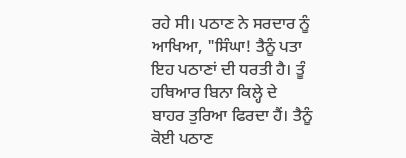ਰਹੇ ਸੀ। ਪਠਾਣ ਨੇ ਸਰਦਾਰ ਨੂੰ ਆਖਿਆ, "ਸਿੰਘਾ! ਤੈਨੂੰ ਪਤਾ ਇਹ ਪਠਾਣਾਂ ਦੀ ਧਰਤੀ ਹੈ। ਤੂੰ ਹਥਿਆਰ ਬਿਨਾ ਕਿਲ੍ਹੇ ਦੇ ਬਾਹਰ ਤੁਰਿਆ ਫਿਰਦਾ ਹੈਂ। ਤੈਨੂੰ ਕੋਈ ਪਠਾਣ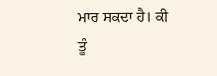ਮਾਰ ਸਕਦਾ ਹੈ। ਕੀ ਤੂੰ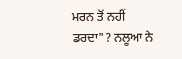ਮਰਨ ਤੋਂ ਨਹੀਂ ਡਰਦਾ"? ਨਲੂਆ ਨੇ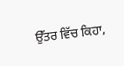ਉੱਤਰ ਵਿੱਚ ਕਿਹਾ,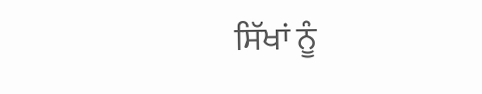ਸਿੱਖਾਂ ਨੂੰ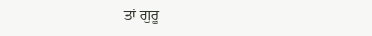ਤਾਂ ਗੁਰੂ